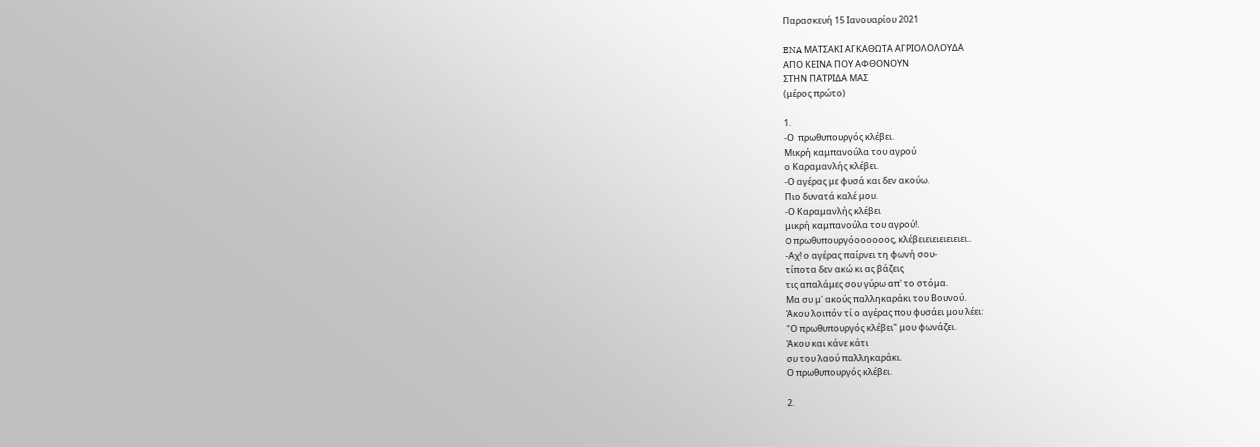Παρασκευή 15 Ιανουαρίου 2021

ENA ΜΑΤΣΑΚΙ ΑΓΚΑΘΩΤΑ ΑΓPIΟΛΟΛΟYΔA
ΑΠΟ ΚΕΙΝΑ ΠΟΥ ΑΦΘΟΝΟΥΝ
ΣΤΗΝ ΠΑΤΡΙΔΑ ΜΑΣ
(μέρος πρώτο)

1.
-Ο  πρωθυπουργός κλέβει.
Μικρή καμπανούλα του αγρού
ο Καραμανλής κλέβει.
-Ο αγέρας με φυσά και δεν ακούω.
Πιο δυνατά καλέ μου.
-Ο Καραμανλής κλέβει
μικρή καμπανούλα του αγρού!.
O πρωθυπουργόοοοοοος, κλέβειειειειειειει..
-Αχ! ο αγέρας παίρνει τη φωνή σου-
τίποτα δεν ακώ κι ας βάζεις
τις απαλάμες σου γύρω απ' το στόμα.
Μα συ μ' ακούς παλληκαράκι του Βουνού.
Άκου λοιπόν τί ο αγέρας που φυσάει μου λέει:
"Ο πρωθυπουργός κλέβει" μου φωνάζει.
Άκου και κάνε κάτι
συ του λαού παλληκαράκι.
Ο πρωθυπουργός κλέβει.

2.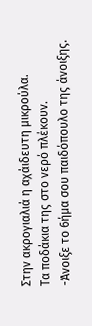Στην ακρογιαλιά η αχάιδευτη μικρούλα.
Τα ποδάκια της στο νερό πλέκουν.
-Άνοιξε το 6ήμα σου παιδόπουλο της άνοιξης.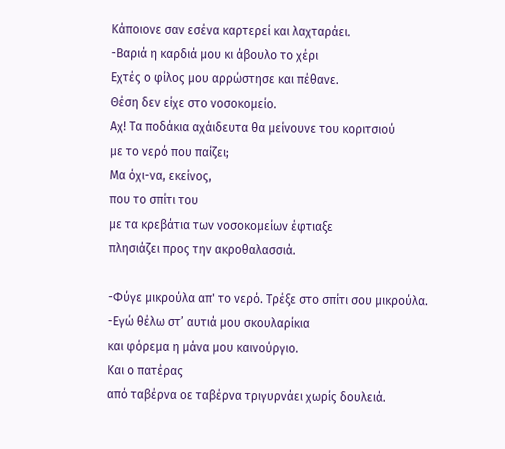Κάποιονε σαν εσένα καρτερεί και λαχταράει.
-Βαριά η καρδιά μου κι άβουλο το χέρι
Εχτές ο φίλος μου αρρώστησε και πέθανε.
Θέση δεν είχε στο νοσοκομείο.
Αχ! Τα ποδάκια αχάιδευτα θα μείvουνε του κοριτσιού
με το νερό που παίζει;
Μα όχι-να, εκείνος,
που το σπίτι του
με τα κρεβάτια των νοσοκομείων έφτιαξε
πλησιάζει προς την ακροθαλασσιά.

-Φύγε μικρούλα απ' το νερό. Τρέξε στο σπίτι σου μικρούλα.
-Εγώ θέλω στ’ αυτιά μου σκουλαρίκια
και φόρεμα η μάνα μου καινούργιο.
Και ο πατέρας
από ταβέρνα οε ταβέρνα τριγυρνάει χωρίς δουλειά.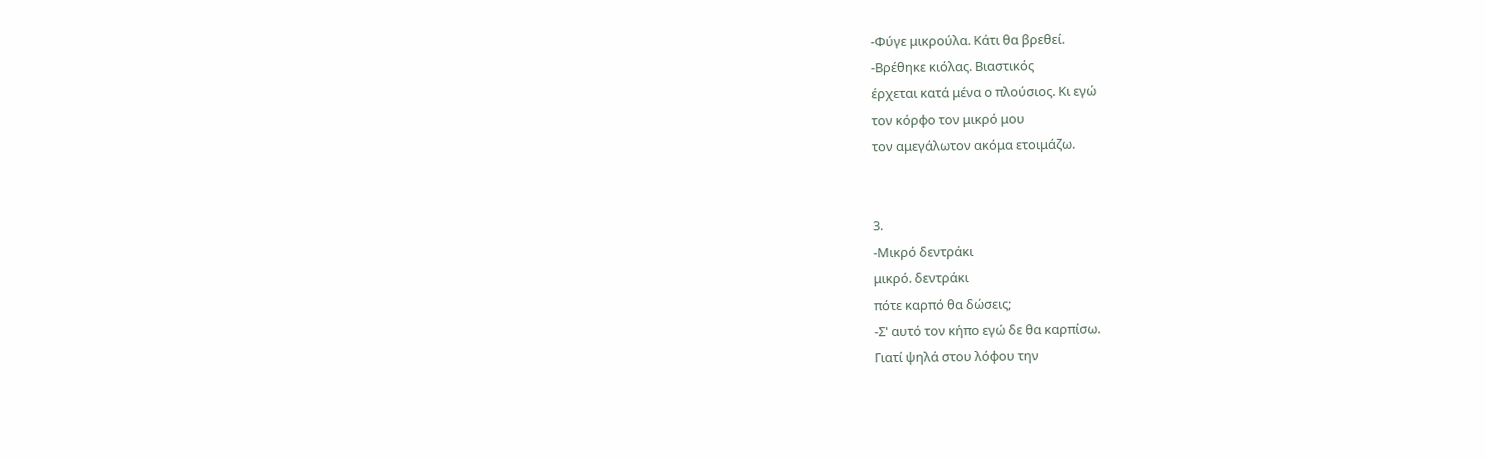-Φύγε μικρούλα. Κάτι θα βρεθεί.
-Βρέθηκε κιόλας. Βιαστικός
έρχεται κατά μένα ο πλούσιος. Κι εγώ
τον κόρφο τον μικρό μου
τον αμεγάλωτον ακόμα ετοιμάζω.


3.
-Μικρό δεντράκι
μικρό. δεντράκι
πότε καρπό θα δώσεις;
-Σ' αυτό τον κήπο εγώ δε θα καρπίσω.
Γιατί ψηλά στου λόφου την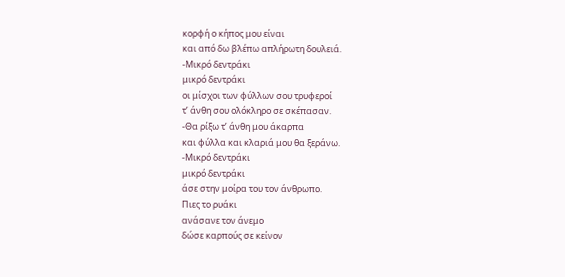κορφή ο κήπος μου είναι
και από δω βλέπω απλήρωτη δουλειά.
-Μικρό δεντράκι
μικρό δεντράκι
οι μίσχοι των φύλλων σου τρυφεροί
τ’ άνθη σου ολόκληρο σε σκέπασαν.
-Θα ρίξω τ’ άνθη μου άκαρπα
και φύλλα και κλαριά μου θα ξεράνω.
-Μικρό δεντράκι
μικρό δεντράκι
άσε στην μοίρα του τον άνθρωπο.
Πιες το ρυάκι
ανάσανε τον άνεμο
δώσε καρπούς σε κείνον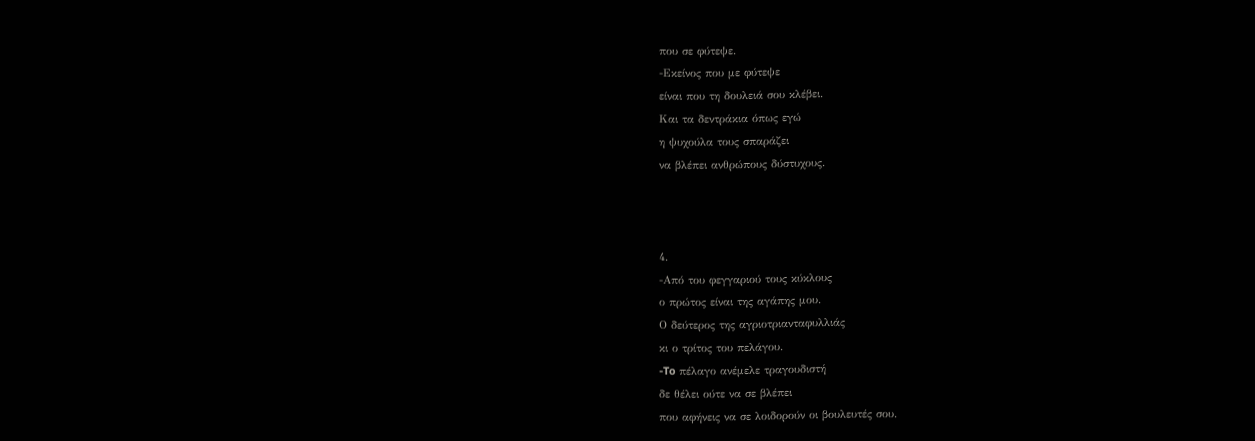που σε φύτεψε.
-Εκείνος που με φύτεψε
είναι που τη δουλειά σου κλέβει.
Και τα δεντράκια όπως εγώ
η ψυχούλα τους σπαράζει
να βλέπει ανθρώπους δύστυχους.



4.
-Από του φεγγαριού τους κύκλους
ο πρώτος είναι της αγάπης μου.
Ο δεύτερος της αγριοτριανταφυλλιάς
κι ο τρίτος του πελάγου.
-To πέλαγο ανέμελε τραγουδιστή
δε θέλει ούτε να σε βλέπει
που αφήνεις να σε λοιδορούν οι βουλευτές σου.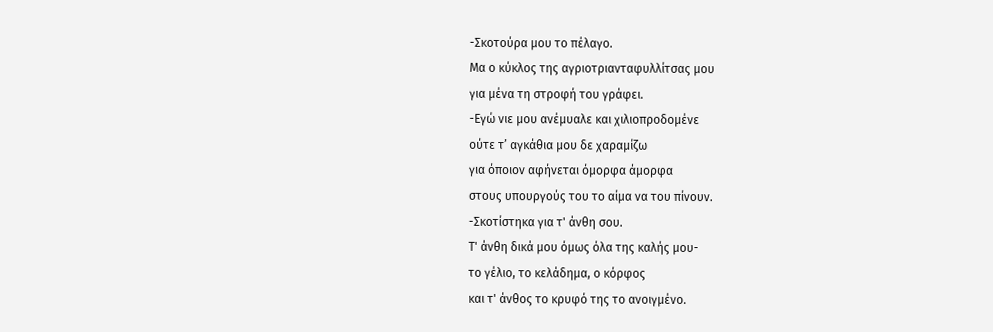-Σκοτούρα μου το πέλαγο.
Μα ο κύκλος της αγριοτριανταφυλλίτσας μου
για μένα τη στροφή του γράφει.
-Εγώ νιε μου ανέμυαλε και χιλιοπροδομένε
ούτε τ’ αγκάθια μου δε χαραμίζω
για όποιον αφήνεται όμορφα άμορφα
στους υπουργούς του το αίμα να του πίνουν.
-Σκοτίστηκα για τ' άνθη σου.
Τ' άνθη δικά μου όμως όλα της καλής μου-
το γέλιο, το κελάδημα, ο κόρφος
και τ' άνθος το κρυφό της το ανοιγμένο.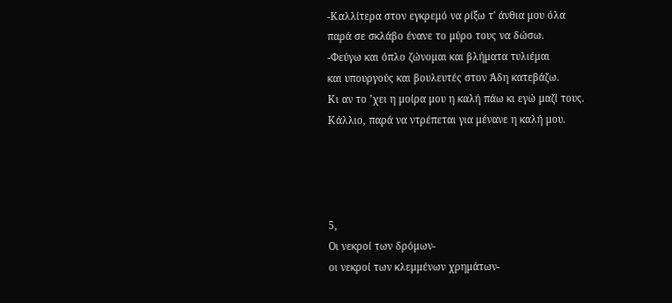-Καλλίτερα στον εγκρεμό να ρίξω τ' άνθια μου όλα
παρά σε σκλάβο ένανε το μύρο τους να δώσω.
-Φεύγω και όπλο ζώνομαι και βλήματα τυλιέμαι
και υπουργούς και βουλευτές στον Άδη κατεβάζω.
Κι αν το ’χει η μοίρα μου η καλή πάω κι εγώ μαζί τους.
Κάλλιο, παρά να ντρέπεται για μένανε η καλή μου.




5,
Οι νεκροί των δρόμων-
οι νεκροί των κλεμμένων χρημάτων-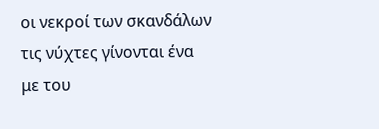οι νεκροί των σκανδάλων
τις νύχτες γίνονται ένα
με του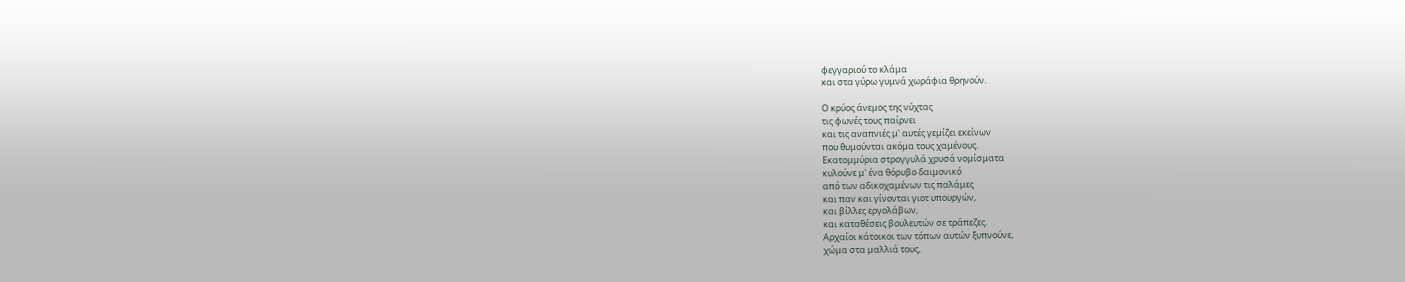φεγγαριού το κλάμα
και στα γύρω γυμνά χωράφια θρηνούν.

Ο κρύος άνεμος της νύχτας
τις φωνές τους παίρνει
και τις αναπνιές μ' αυτές γεμίζει εκείνων
που θυμούνται ακόμα τους χαμένους.
Εκατομμύρια στρογγυλά χρυσά νομίσματα
κυλούνε μ' ένα θόρυβο δαιμονικό
από των αδικοχαμένων τις παλάμες
και παν και γίνονται γιοτ υπουργών,
και βίλλες εργολάβων,
και καταθέσεις βουλευτών σε τράπεζες.
Αρχαίοι κάτοικοι των τόπων αυτών ξυπνούνε,
χώμα στα μαλλιά τους,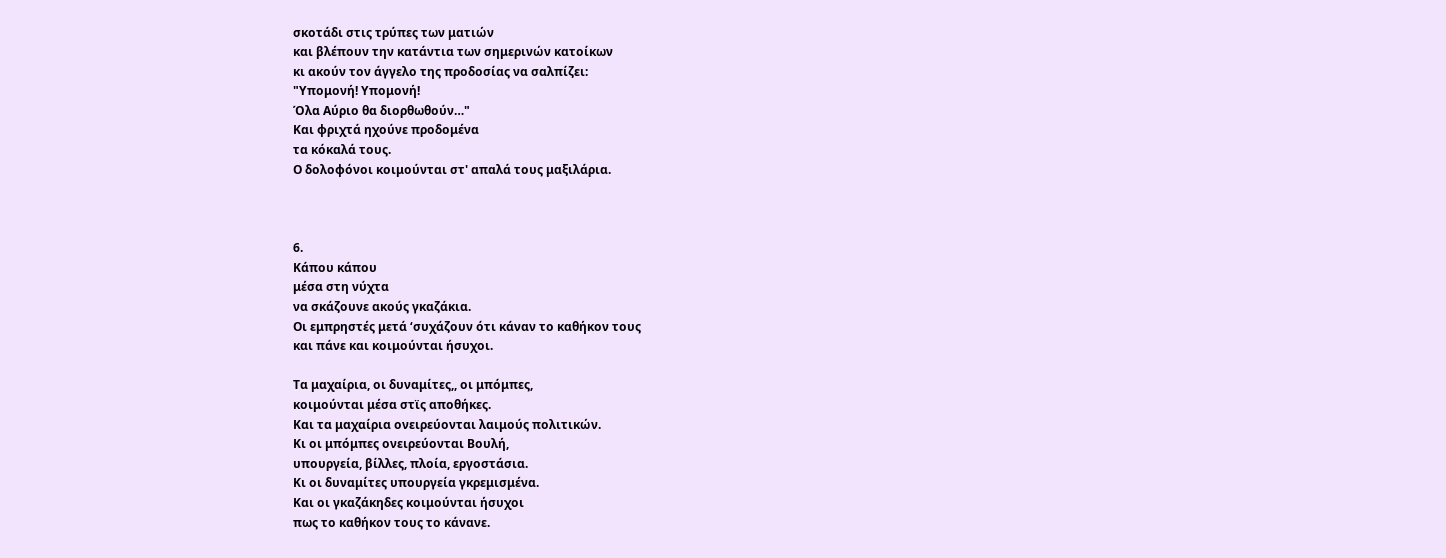σκοτάδι στις τρύπες των ματιών
και βλέπουν την κατάντια των σημερινών κατοίκων
κι ακούν τον άγγελο της προδοσίας να σαλπίζει:
"Υπομονή! Υπομονή!
Όλα Αύριο θα διορθωθούν…"
Και φριχτά ηχούνε προδομένα
τα κόκαλά τους.
Ο δολοφόνοι κοιμούνται στ' απαλά τους μαξιλάρια.



6.
Κάπου κάπου
μέσα στη νύχτα
να σκάζουνε ακούς γκαζάκια.
Οι εμπρηστές μετά ‘συχάζουν ότι κάναν το καθήκον τους
και πάνε και κοιμούνται ήσυχοι.

Τα μαχαίρια, οι δυναμίτες,, οι μπόμπες,
κοιμούνται μέσα στϊς αποθήκες.
Και τα μαχαίρια ονειρεύονται λαιμούς πολιτικών.
Κι οι μπόμπες ονειρεύονται Βουλή,
υπουργεία, βίλλες, πλοία, εργοστάσια.
Κι οι δυναμίτες υπουργεία γκρεμισμένα.
Και οι γκαζάκηδες κοιμούνται ήσυχοι
πως το καθήκον τους το κάνανε.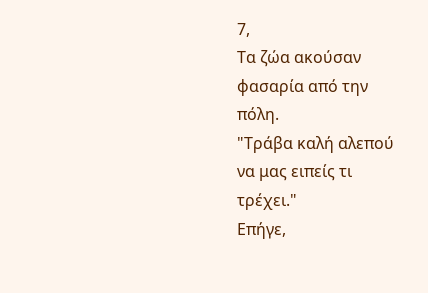7,
Τα ζώα ακούσαν φασαρία από την πόλη.
"Τράβα καλή αλεπού να μας ειπείς τι τρέχει."
Επήγε,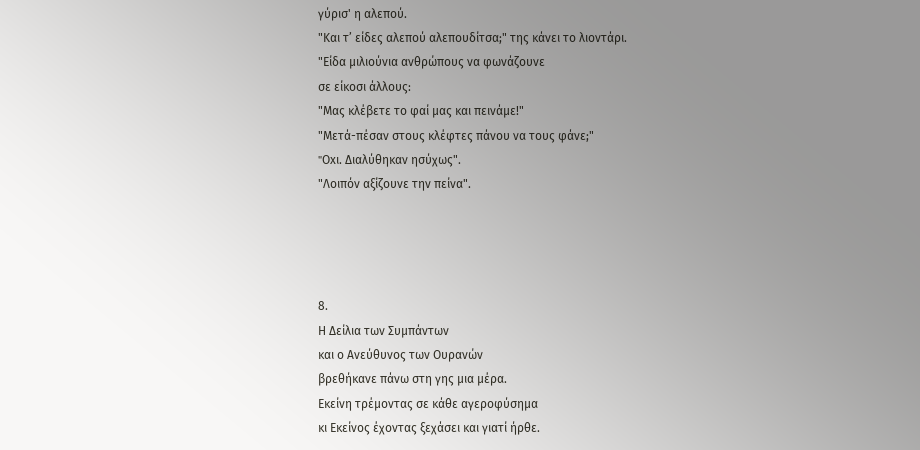γύρισ' η αλεπού.
"Και τ’ είδες αλεπού αλεπουδίτσα;" της κάνει το λιοντάρι.
"Είδα μιλιούνια ανθρώπους να φωνάζουνε
σε είκοσι άλλους:
"Μας κλέβετε το φαί μας και πεινάμε!"
"Μετά-πέσαν στους κλέφτες πάνου να τους φάνε;"
"Oxι. Διαλύθηκαν ησύχως".
"Λοιπόν αξίζουνε την πείνα".




8.
Η Δείλια των Συμπάντων
και ο Ανεύθυνος των Ουρανών
βρεθήκανε πάνω στη γης μια μέρα.
Εκείνη τρέμοντας σε κάθε αγεροφύσημα
κι Εκείνος έχοντας ξεχάσει και γιατί ήρθε.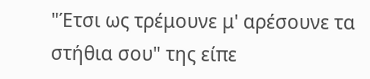"Έτσι ως τρέμουνε μ' αρέσουνε τα στήθια σου" της είπε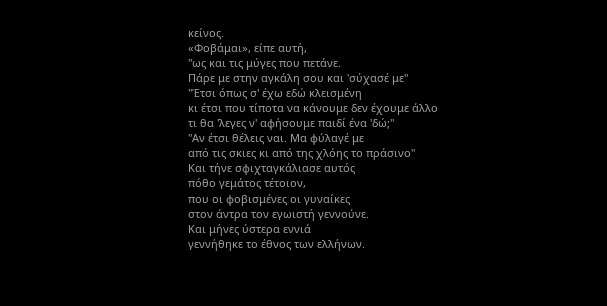κείνος.
«Φοβάμαι», είπε αυτή,
"ως και τις μύγες που πετάνε.
Πάρε με στην αγκάλη σου και 'σύχασέ με"
"Έτσι όπως σ' έχω εδώ κλεισμένη
κι έτσι που τίποτα να κάνουμε δεν έχουμε άλλο
τι θα 'λεγες ν' αφήσουμε παιδί ένα 'δώ;"
"Αν έτσι θέλεις ναι. Μα φύλαγέ με
από τις σκιες κι από της χλόης το πράσινο"
Και τήνε σφιχταγκάλιασε αυτός
πόθο γεμάτος τέτοιον,
που οι φοβισμένες οι γυναίκες
στον άντρα τον εγωιστή γεννούνε.
Και μήνες ύστερα εννιά
γεννήθηκε το έθνος των ελλήνων.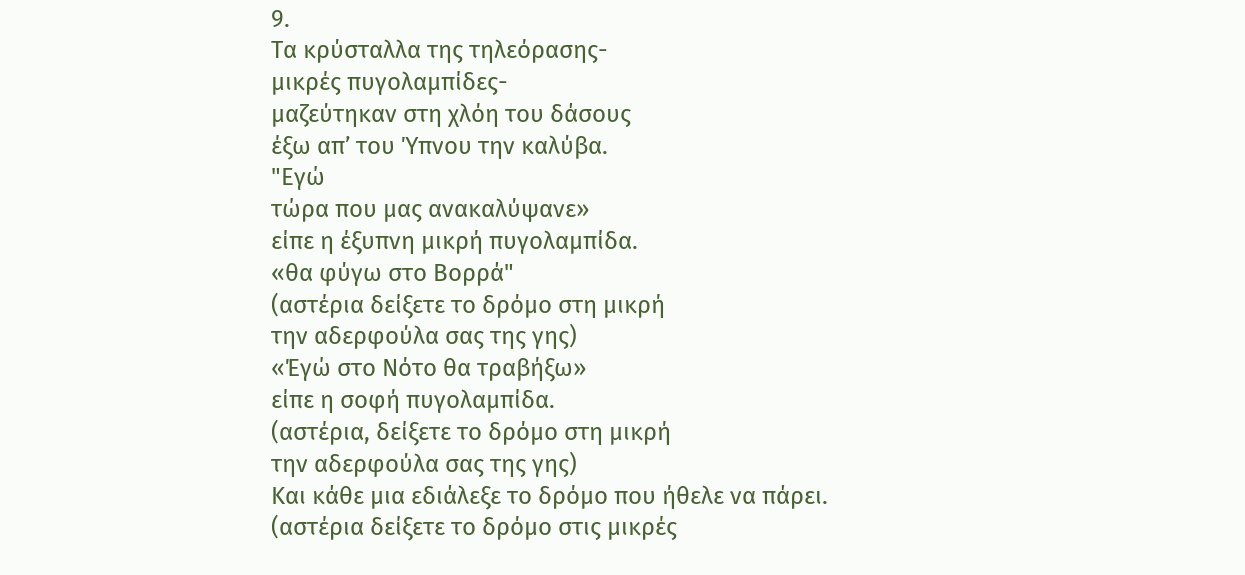9.
Τα κρύσταλλα της τηλεόρασης-
μικρές πυγολαμπίδες-
μαζεύτηκαν στη χλόη του δάσους
έξω απ’ του Ύπνου την καλύβα.
"Εγώ
τώρα που μας ανακαλύψανε»
είπε η έξυπνη μικρή πυγολαμπίδα.
«θα φύγω στο Βορρά"
(αστέρια δείξετε το δρόμο στη μικρή
την αδερφούλα σας της γης)
«Έγώ στο Νότο θα τραβήξω»
είπε η σοφή πυγολαμπίδα.
(αστέρια, δείξετε το δρόμο στη μικρή
την αδερφούλα σας της γης)
Και κάθε μια εδιάλεξε το δρόμο που ήθελε να πάρει.
(αστέρια δείξετε το δρόμο στις μικρές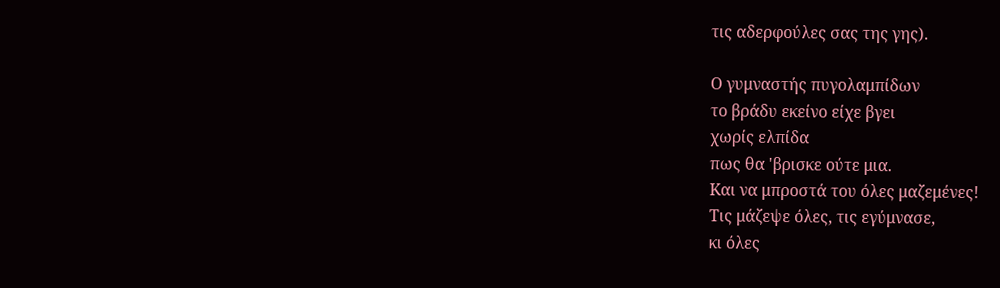τις αδερφούλες σας της γης).

Ο γυμναστής πυγολαμπίδων
το βράδυ εκείνο είχε βγει
χωρίς ελπίδα
πως θα 'βρισκε ούτε μια.
Kαι να μπροστά του όλες μαζεμένες!
Τις μάζεψε όλες, τις εγύμνασε,
κι όλες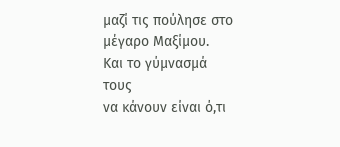μαζί τις πούλησε στο μέγαρο Μαξίμου.
Kαι το γύμνασμά τους
να κάνουν είναι ό,τι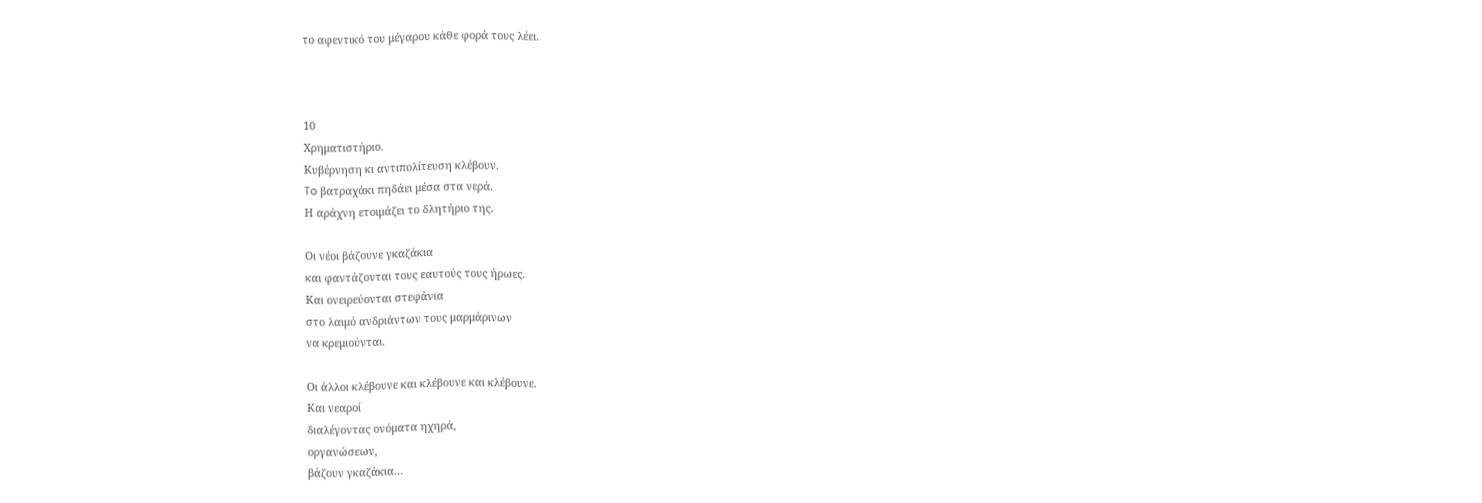το αφεντικό του μέγαρου κάθε φορά τους λέει.



10
Χρηματιστήριο.
Κυβέρνηση κι αντιπολίτευση κλέβουν.
To βατραχάκι πηδάει μέσα στα νερά.
Η αράχνη ετοιμάζει το δλητήριο της.

Οι νέοι βάζουνε γκαζάκια
και φαντάζονται τους εαυτούς τους ήρωες.
Και ονειρεύονται στεφάνια
στο λαιμό ανδριάντων τους μαρμάρινων
να κρεμιούνται.

Οι άλλοι κλέβουνε και κλέβουνε και κλέβουνε.
Και νεαροί
διαλέγοντας ονόματα ηχηρά,
οργανώσεων,
βάζουν γκαζάκια…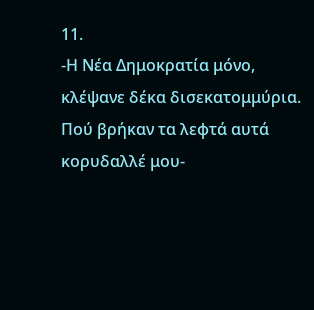11.
-Η Νέα Δημοκρατία μόνο,
κλέψανε δέκα δισεκατομμύρια.
Πού βρήκαν τα λεφτά αυτά
κορυδαλλέ μου-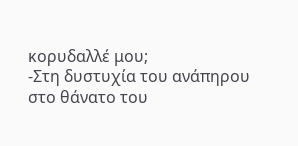κορυδαλλέ μου;
-Στη δυστυχία του ανάπηρου
στο θάνατο του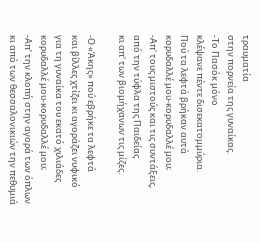τραυματία
στην πορνεία της γυναίκας.
-Το Πασόκ μόνο
κλέψανε πέντε δισεκατομμύρια.
Πού τα λεφτά βρήκαν αυτά
κορυδαλλέ μου-κορυδαλλέ μου;
-Απ' τους μιστούς και τις συντάξεις,
από την τύφλα της Παιδείας
κι απ' των βιομήχανων τις μίζες.

-Ο «Άκης» πού εβρήκε τα λεφτά
και βίλλες χτίζει κι αγοράζει νυφικό
για τη γυναίκα του εκατό χιλιάδες
κορυδαλλέ μου-κορυδαλλέ μου;
-Απ’ την κλοπή στην αγορά των όπλων
κι από των θεσσαλονικιών την πεθυμιά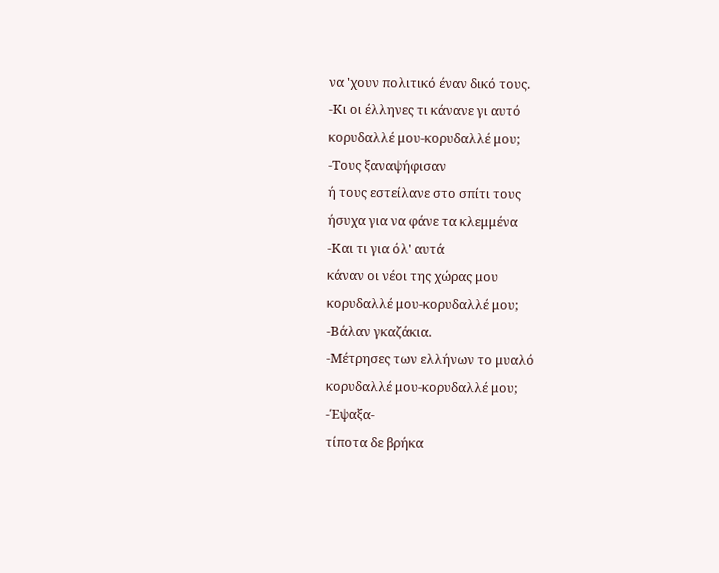να 'χουν πολιτικό έναν δικό τους.
-Κι οι έλληνες τι κάνανε γι αυτό
κορυδαλλέ μου-κορυδαλλέ μου;
-Τους ξαναψήφισαν
ή τους εστείλανε στο σπίτι τους
ήσυχα για να φάνε τα κλεμμένα
-Και τι για όλ' αυτά
κάναν οι νέοι της χώρας μου
κορυδαλλέ μου-κορυδαλλέ μου;
-Βάλαν γκαζάκια.
-Μέτρησες των ελλήνων το μυαλό
κορυδαλλέ μου-κορυδαλλέ μου;
-Έψαξα-
τίποτα δε βρήκα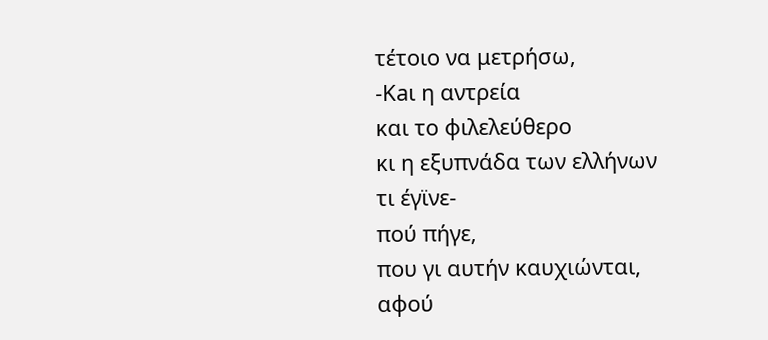τέτοιο να μετρήσω,
-Κaι η αντρεία
και το φιλελεύθερο
κι η εξυπνάδα των ελλήνων
τι έγϊνε-
πού πήγε,
που γι αυτήν καυχιώνται,
αφού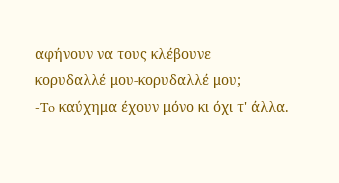αφήνουν να τους κλέβουνε
κορυδαλλέ μου-κορυδαλλέ μου;
-To καύχημα έχουν μόνο κι όχι τ' άλλα.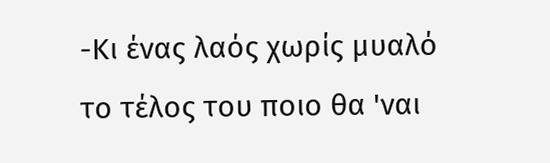-Κι ένας λαός χωρίς μυαλό
το τέλος του πoιo θα 'ναι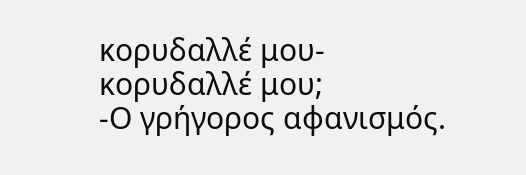κορυδαλλέ μου-κορυδαλλέ μου;
-Ο γρήγορος αφανισμός.